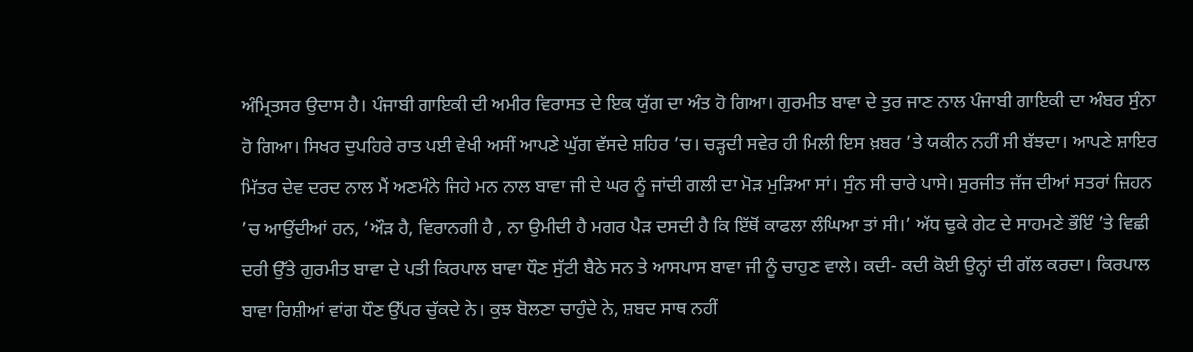ਅੰਮ੍ਰਿਤਸਰ ਉਦਾਸ ਹੈ। ਪੰਜਾਬੀ ਗਾਇਕੀ ਦੀ ਅਮੀਰ ਵਿਰਾਸਤ ਦੇ ਇਕ ਯੁੱਗ ਦਾ ਅੰਤ ਹੋ ਗਿਆ। ਗੁਰਮੀਤ ਬਾਵਾ ਦੇ ਤੁਰ ਜਾਣ ਨਾਲ ਪੰਜਾਬੀ ਗਾਇਕੀ ਦਾ ਅੰਬਰ ਸੁੰਨਾ ਹੋ ਗਿਆ। ਸਿਖਰ ਦੁਪਹਿਰੇ ਰਾਤ ਪਈ ਵੇਖੀ ਅਸੀਂ ਆਪਣੇ ਘੁੱਗ ਵੱਸਦੇ ਸ਼ਹਿਰ ’ਚ। ਚੜ੍ਹਦੀ ਸਵੇਰ ਹੀ ਮਿਲੀ ਇਸ ਖ਼ਬਰ ’ਤੇ ਯਕੀਨ ਨਹੀਂ ਸੀ ਬੱਝਦਾ। ਆਪਣੇ ਸ਼ਾਇਰ ਮਿੱਤਰ ਦੇਵ ਦਰਦ ਨਾਲ ਮੈਂ ਅਣਮੰਨੇ ਜਿਹੇ ਮਨ ਨਾਲ ਬਾਵਾ ਜੀ ਦੇ ਘਰ ਨੂੰ ਜਾਂਦੀ ਗਲੀ ਦਾ ਮੋੜ ਮੁੜਿਆ ਸਾਂ। ਸੁੰਨ ਸੀ ਚਾਰੇ ਪਾਸੇ। ਸੁਰਜੀਤ ਜੱਜ ਦੀਆਂ ਸਤਰਾਂ ਜ਼ਿਹਨ ’ਚ ਆਉਂਦੀਆਂ ਹਨ, ‘ਔੜ ਹੈ, ਵਿਰਾਨਗੀ ਹੈ , ਨਾ ਉਮੀਦੀ ਹੈ ਮਗਰ ਪੈੜ ਦਸਦੀ ਹੈ ਕਿ ਇੱਥੋਂ ਕਾਫਲਾ ਲੰਘਿਆ ਤਾਂ ਸੀ।’ ਅੱਧ ਢੁਕੇ ਗੇਟ ਦੇ ਸਾਹਮਣੇ ਭੌਇੰ ’ਤੇ ਵਿਛੀ ਦਰੀ ਉੱਤੇ ਗੁਰਮੀਤ ਬਾਵਾ ਦੇ ਪਤੀ ਕਿਰਪਾਲ ਬਾਵਾ ਧੌਣ ਸੁੱਟੀ ਬੈਠੇ ਸਨ ਤੇ ਆਸਪਾਸ ਬਾਵਾ ਜੀ ਨੂੰ ਚਾਹੁਣ ਵਾਲੇ। ਕਦੀ- ਕਦੀ ਕੋਈ ਉਨ੍ਹਾਂ ਦੀ ਗੱਲ ਕਰਦਾ। ਕਿਰਪਾਲ ਬਾਵਾ ਰਿਸ਼ੀਆਂ ਵਾਂਗ ਧੌਣ ਉੱਪਰ ਚੁੱਕਦੇ ਨੇ। ਕੁਝ ਬੋਲਣਾ ਚਾਹੁੰਦੇ ਨੇ, ਸ਼ਬਦ ਸਾਥ ਨਹੀਂ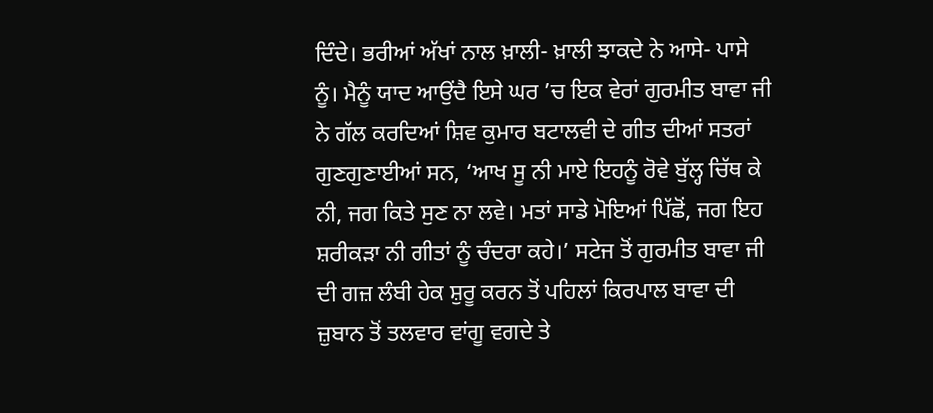ਦਿੰਦੇ। ਭਰੀਆਂ ਅੱਖਾਂ ਨਾਲ ਖ਼ਾਲੀ- ਖ਼ਾਲੀ ਝਾਕਦੇ ਨੇ ਆਸੇ- ਪਾਸੇ ਨੂੰ। ਮੈਨੂੰ ਯਾਦ ਆਉਂਦੈ ਇਸੇ ਘਰ ’ਚ ਇਕ ਵੇਰਾਂ ਗੁਰਮੀਤ ਬਾਵਾ ਜੀ ਨੇ ਗੱਲ ਕਰਦਿਆਂ ਸ਼ਿਵ ਕੁਮਾਰ ਬਟਾਲਵੀ ਦੇ ਗੀਤ ਦੀਆਂ ਸਤਰਾਂ ਗੁਣਗੁਣਾਈਆਂ ਸਨ, ‘ਆਖ ਸੂ ਨੀ ਮਾਏ ਇਹਨੂੰ ਰੋਵੇ ਬੁੱਲ੍ਹ ਚਿੱਥ ਕੇ ਨੀ, ਜਗ ਕਿਤੇ ਸੁਣ ਨਾ ਲਵੇ। ਮਤਾਂ ਸਾਡੇ ਮੋਇਆਂ ਪਿੱਛੋਂ, ਜਗ ਇਹ ਸ਼ਰੀਕੜਾ ਨੀ ਗੀਤਾਂ ਨੂੰ ਚੰਦਰਾ ਕਹੇ।’ ਸਟੇਜ ਤੋਂ ਗੁਰਮੀਤ ਬਾਵਾ ਜੀ ਦੀ ਗਜ਼ ਲੰਬੀ ਹੇਕ ਸ਼ੁਰੂ ਕਰਨ ਤੋਂ ਪਹਿਲਾਂ ਕਿਰਪਾਲ ਬਾਵਾ ਦੀ ਜ਼ੁਬਾਨ ਤੋਂ ਤਲਵਾਰ ਵਾਂਗੂ ਵਗਦੇ ਤੇ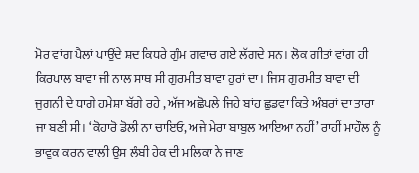ਮੋਰ ਵਾਂਗ ਪੈਲਾਂ ਪਾਉਂਦੇ ਸ਼ਦ ਕਿਧਰੇ ਗੁੰਮ ਗਵਾਚ ਗਏ ਲੱਗਦੇ ਸਨ। ਲੋਕ ਗੀਤਾਂ ਵਾਂਗ ਹੀ ਕਿਰਪਾਲ ਬਾਵਾ ਜੀ ਨਾਲ ਸਾਥ ਸੀ ਗੁਰਮੀਤ ਬਾਵਾ ਹੁਰਾਂ ਦਾ। ਜਿਸ ਗੁਰਮੀਤ ਬਾਵਾ ਦੀ ਜੁਗਨੀ ਦੇ ਧਾਗੇ ਹਮੇਸ਼ਾ ਬੱਗੇ ਰਹੇ , ਅੱਜ ਅਛੋਪਲੇ ਜਿਹੇ ਬਾਂਹ ਛੁਡਵਾ ਕਿਤੇ ਅੰਬਰਾਂ ਦਾ ਤਾਰਾ ਜਾ ਬਣੀ ਸੀ। ‘ਕੋਹਾਰੋ ਡੋਲੀ ਨਾ ਚਾਇਓ, ਅਜੇ ਮੇਰਾ ਬਾਬੁਲ ਆਇਆ ਨਹੀਂ’ ਰਾਹੀਂ ਮਾਹੌਲ ਨੂੰ ਭਾਵੁਕ ਕਰਨ ਵਾਲੀ ਉਸ ਲੰਬੀ ਹੇਕ ਦੀ ਮਲਿਕਾ ਨੇ ਜਾਣ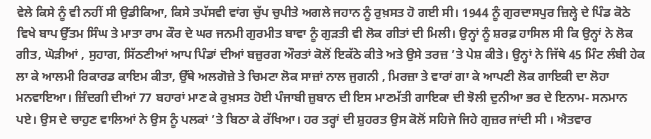ਵੇਲੇ ਕਿਸੇ ਨੂੰ ਵੀ ਨਹੀਂ ਸੀ ਉਡੀਕਿਆ, ਕਿਸੇ ਤਪੱਸਵੀ ਵਾਂਗ ਚੁੱਪ ਚੁਪੀਤੇ ਅਗਲੇ ਜਹਾਨ ਨੂੰ ਰੁਖ਼ਸਤ ਹੋ ਗਈ ਸੀ। 1944 ਨੂੰ ਗੁਰਦਾਸਪੁਰ ਜ਼ਿਲ੍ਹੇ ਦੇ ਪਿੰਡ ਕੋਠੇ ਵਿਖੇ ਬਾਪ ਉੱਤਮ ਸਿੰਘ ਤੇ ਮਾਤਾ ਰਾਮ ਕੌਰ ਦੇ ਘਰ ਜਨਮੀ ਗੁਰਮੀਤ ਬਾਵਾ ਨੂੰ ਗੁੜਤੀ ਵੀ ਲੋਕ ਗੀਤਾਂ ਦੀ ਮਿਲੀ। ਉਨ੍ਹਾਂ ਨੂੰ ਸ਼ਰਫ਼ ਹਾਸਿਲ ਸੀ ਕਿ ਉਨ੍ਹਾਂ ਨੇ ਲੋਕ ਗੀਤ, ਘੋੜੀਆਂ , ਸੁਹਾਗ, ਸਿੱਠਣੀਆਂ ਆਪ ਪਿੰਡਾਂ ਦੀਆਂ ਬਜ਼ੁਰਗ ਔਰਤਾਂ ਕੋਲੋਂ ਇਕੱਠੇ ਕੀਤੇ ਅਤੇ ਉਸੇ ਤਰਜ਼ ’ਤੇ ਪੇਸ਼ ਕੀਤੇ। ਉਨ੍ਹਾਂ ਨੇ ਜਿੱਥੇ 45 ਮਿੰਟ ਲੰਬੀ ਹੇਕ ਲਾ ਕੇ ਆਲਮੀ ਰਿਕਾਰਡ ਕਾਇਮ ਕੀਤਾ, ਉੱਥੇ ਅਲਗੋਜ਼ੇ ਤੇ ਚਿਮਟਾ ਲੋਕ ਸਾਜ਼ਾਂ ਨਾਲ ਜੁਗਨੀ , ਮਿਰਜ਼ਾ ਤੇ ਵਾਰਾਂ ਗਾ ਕੇ ਆਪਣੀ ਲੋਕ ਗਾਇਕੀ ਦਾ ਲੋਹਾ ਮਨਵਾਇਆ। ਜ਼ਿੰਦਗੀ ਦੀਆਂ 77 ਬਹਾਰਾਂ ਮਾਣ ਕੇ ਰੁਖ਼ਸਤ ਹੋਈ ਪੰਜਾਬੀ ਜ਼ੁਬਾਨ ਦੀ ਇਸ ਮਾਣਮੱਤੀ ਗਾਇਕਾ ਦੀ ਝੋਲੀ ਦੁਨੀਆ ਭਰ ਦੇ ਇਨਾਮ- ਸਨਮਾਨ ਪਏ। ਉਸ ਦੇ ਚਾਹੁਣ ਵਾਲਿਆਂ ਨੇ ਉਸ ਨੂੰ ਪਲਕਾਂ ’ਤੇ ਬਿਠਾ ਕੇ ਰੱਖਿਆ। ਹਰ ਤਰ੍ਹਾਂ ਦੀ ਸ਼ੁਹਰਤ ਉਸ ਕੋਲੋਂ ਸਹਿਜੇ ਜਿਹੇ ਗੁਜ਼ਰ ਜਾਂਦੀ ਸੀ । ਐਤਵਾਰ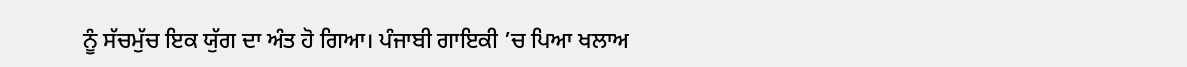ਨੂੰ ਸੱਚਮੁੱਚ ਇਕ ਯੁੱਗ ਦਾ ਅੰਤ ਹੋ ਗਿਆ। ਪੰਜਾਬੀ ਗਾਇਕੀ ’ਚ ਪਿਆ ਖਲਾਅ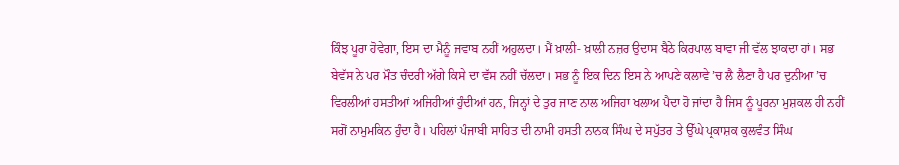ਕਿੰਝ ਪੂਰਾ ਹੋਵੇਗਾ, ਇਸ ਦਾ ਮੈਨੂੰ ਜਵਾਬ ਨਹੀਂ ਅਹੁਲਦਾ। ਮੈਂ ਖ਼ਾਲੀ- ਖ਼ਾਲੀ ਨਜ਼ਰ ਉਦਾਸ ਬੈਠੇ ਕਿਰਪਾਲ ਬਾਵਾ ਜੀ ਵੱਲ ਝਾਕਦਾ ਹਾਂ। ਸਭ ਬੇਵੱਸ ਨੇ ਪਰ ਮੌਤ ਚੰਦਰੀ ਅੱਗੇ ਕਿਸੇ ਦਾ ਵੱਸ ਨਹੀਂ ਚੱਲਦਾ। ਸਭ ਨੂੰ ਇਕ ਦਿਨ ਇਸ ਨੇ ਆਪਣੇ ਕਲਾਵੇ ’ਚ ਲੈ ਲੈਣਾ ਹੈ ਪਰ ਦੁਨੀਆ ’ਚ ਵਿਰਲੀਆਂ ਹਸਤੀਆਂ ਅਜਿਹੀਆਂ ਹੁੰਦੀਆਂ ਹਨ, ਜਿਨ੍ਹਾਂ ਦੇ ਤੁਰ ਜਾਣ ਨਾਲ ਅਜਿਹਾ ਖਲਾਅ ਪੈਦਾ ਹੋ ਜਾਂਦਾ ਹੈ ਜਿਸ ਨੂੰ ਪੂਰਨਾ ਮੁਸ਼ਕਲ ਹੀ ਨਹੀਂ ਸਗੋਂ ਨਾਮੁਮਕਿਨ ਹੁੰਦਾ ਹੈ। ਪਹਿਲਾਂ ਪੰਜਾਬੀ ਸਾਹਿਤ ਦੀ ਨਾਮੀ ਹਸਤੀ ਨਾਨਕ ਸਿੰਘ ਦੇ ਸਪੁੱਤਰ ਤੇ ਉੱਘੇ ਪ੍ਰਕਾਸ਼ਕ ਕੁਲਵੰਤ ਸਿੰਘ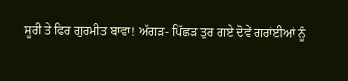ਸੂਰੀ ਤੇ ਫਿਰ ਗੁਰਮੀਤ ਬਾਵਾ! ਅੱਗੜ- ਪਿੱਛੜ ਤੁਰ ਗਏ ਦੋਵੇਂ ਗਰਾਂਈਆਂ ਨੂੰ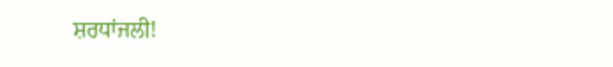ਸ਼ਰਧਾਂਜਲੀ!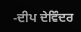-ਦੀਪ ਦੇਵਿੰਦਰ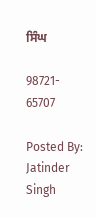ਸਿੰਘ

98721- 65707

Posted By: Jatinder Singh